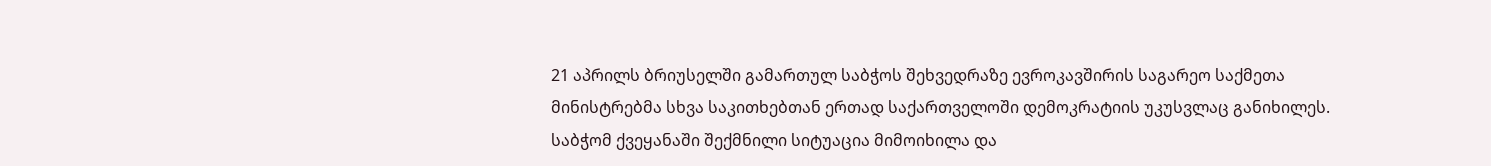21 აპრილს ბრიუსელში გამართულ საბჭოს შეხვედრაზე ევროკავშირის საგარეო საქმეთა მინისტრებმა სხვა საკითხებთან ერთად საქართველოში დემოკრატიის უკუსვლაც განიხილეს.
საბჭომ ქვეყანაში შექმნილი სიტუაცია მიმოიხილა და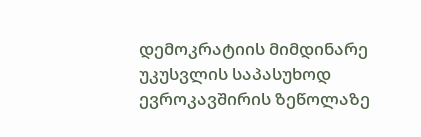დემოკრატიის მიმდინარე უკუსვლის საპასუხოდ ევროკავშირის ზეწოლაზე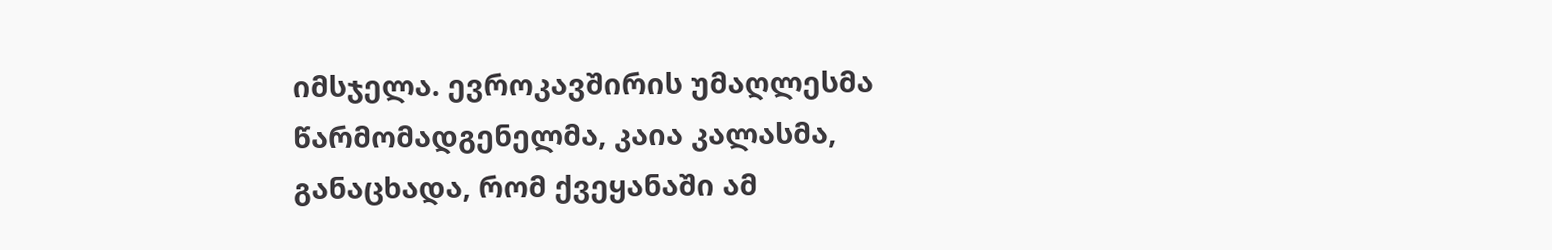იმსჯელა. ევროკავშირის უმაღლესმა წარმომადგენელმა, კაია კალასმა, განაცხადა, რომ ქვეყანაში ამ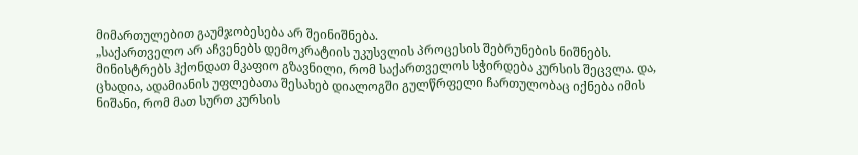მიმართულებით გაუმჯობესება არ შეინიშნება.
„საქართველო არ აჩვენებს დემოკრატიის უკუსვლის პროცესის შებრუნების ნიშნებს. მინისტრებს ჰქონდათ მკაფიო გზავნილი, რომ საქართველოს სჭირდება კურსის შეცვლა. და, ცხადია, ადამიანის უფლებათა შესახებ დიალოგში გულწრფელი ჩართულობაც იქნება იმის ნიშანი, რომ მათ სურთ კურსის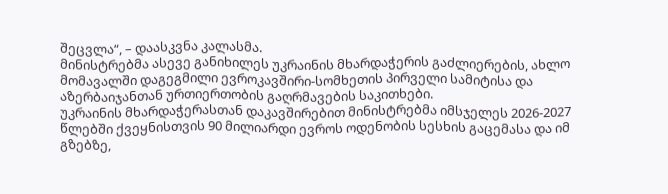შეცვლა“, – დაასკვნა კალასმა.
მინისტრებმა ასევე განიხილეს უკრაინის მხარდაჭერის გაძლიერების, ახლო მომავალში დაგეგმილი ევროკავშირი-სომხეთის პირველი სამიტისა და აზერბაიჯანთან ურთიერთობის გაღრმავების საკითხები.
უკრაინის მხარდაჭერასთან დაკავშირებით მინისტრებმა იმსჯელეს 2026-2027 წლებში ქვეყნისთვის 90 მილიარდი ევროს ოდენობის სესხის გაცემასა და იმ გზებზე,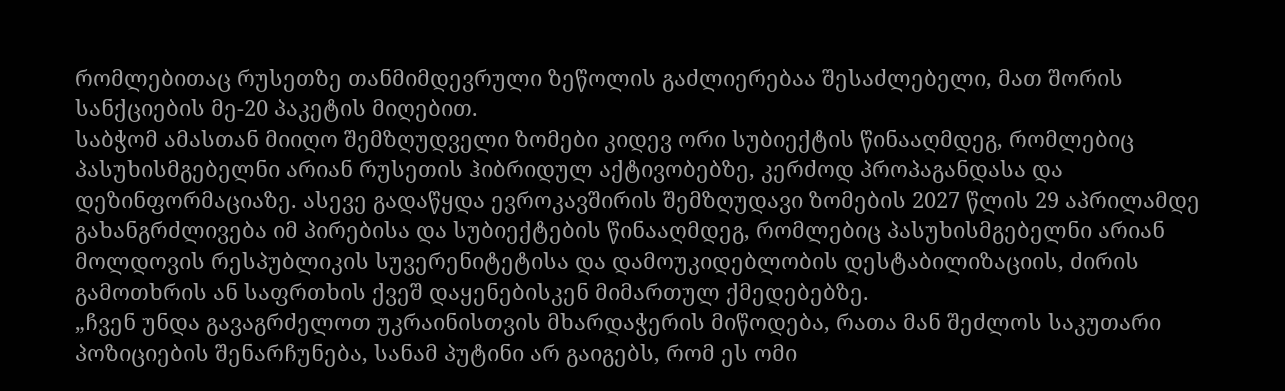რომლებითაც რუსეთზე თანმიმდევრული ზეწოლის გაძლიერებაა შესაძლებელი, მათ შორის სანქციების მე-20 პაკეტის მიღებით.
საბჭომ ამასთან მიიღო შემზღუდველი ზომები კიდევ ორი სუბიექტის წინააღმდეგ, რომლებიც პასუხისმგებელნი არიან რუსეთის ჰიბრიდულ აქტივობებზე, კერძოდ პროპაგანდასა და დეზინფორმაციაზე. ასევე გადაწყდა ევროკავშირის შემზღუდავი ზომების 2027 წლის 29 აპრილამდე გახანგრძლივება იმ პირებისა და სუბიექტების წინააღმდეგ, რომლებიც პასუხისმგებელნი არიან მოლდოვის რესპუბლიკის სუვერენიტეტისა და დამოუკიდებლობის დესტაბილიზაციის, ძირის გამოთხრის ან საფრთხის ქვეშ დაყენებისკენ მიმართულ ქმედებებზე.
„ჩვენ უნდა გავაგრძელოთ უკრაინისთვის მხარდაჭერის მიწოდება, რათა მან შეძლოს საკუთარი პოზიციების შენარჩუნება, სანამ პუტინი არ გაიგებს, რომ ეს ომი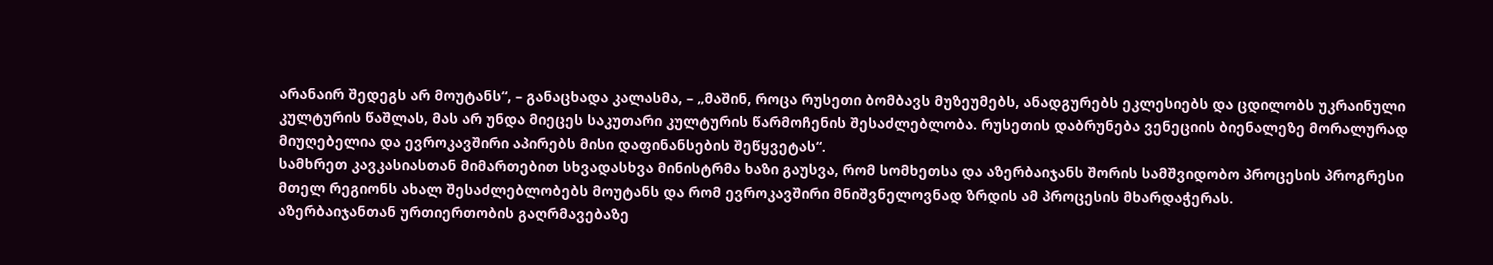არანაირ შედეგს არ მოუტანს“, – განაცხადა კალასმა, – „მაშინ, როცა რუსეთი ბომბავს მუზეუმებს, ანადგურებს ეკლესიებს და ცდილობს უკრაინული კულტურის წაშლას, მას არ უნდა მიეცეს საკუთარი კულტურის წარმოჩენის შესაძლებლობა. რუსეთის დაბრუნება ვენეციის ბიენალეზე მორალურად მიუღებელია და ევროკავშირი აპირებს მისი დაფინანსების შეწყვეტას“.
სამხრეთ კავკასიასთან მიმართებით სხვადასხვა მინისტრმა ხაზი გაუსვა, რომ სომხეთსა და აზერბაიჯანს შორის სამშვიდობო პროცესის პროგრესი მთელ რეგიონს ახალ შესაძლებლობებს მოუტანს და რომ ევროკავშირი მნიშვნელოვნად ზრდის ამ პროცესის მხარდაჭერას.
აზერბაიჯანთან ურთიერთობის გაღრმავებაზე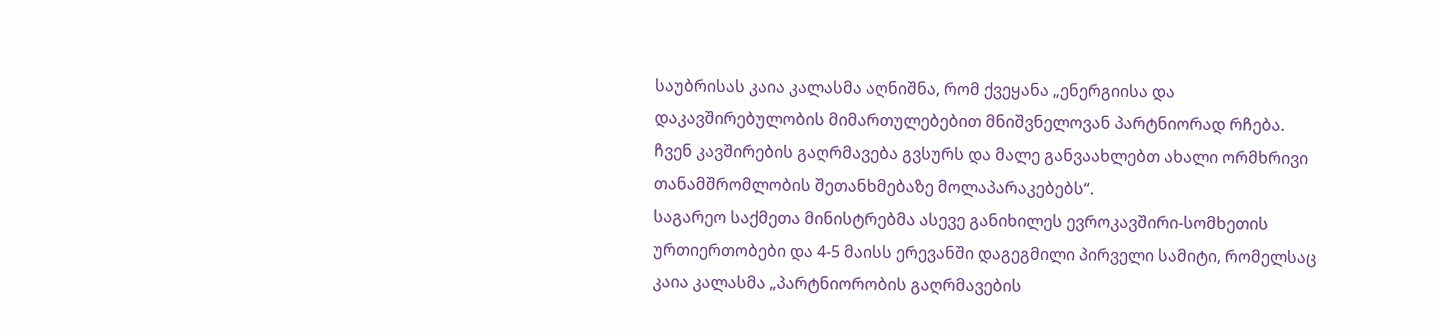საუბრისას კაია კალასმა აღნიშნა, რომ ქვეყანა „ენერგიისა და დაკავშირებულობის მიმართულებებით მნიშვნელოვან პარტნიორად რჩება. ჩვენ კავშირების გაღრმავება გვსურს და მალე განვაახლებთ ახალი ორმხრივი თანამშრომლობის შეთანხმებაზე მოლაპარაკებებს“.
საგარეო საქმეთა მინისტრებმა ასევე განიხილეს ევროკავშირი-სომხეთის ურთიერთობები და 4-5 მაისს ერევანში დაგეგმილი პირველი სამიტი, რომელსაც კაია კალასმა „პარტნიორობის გაღრმავების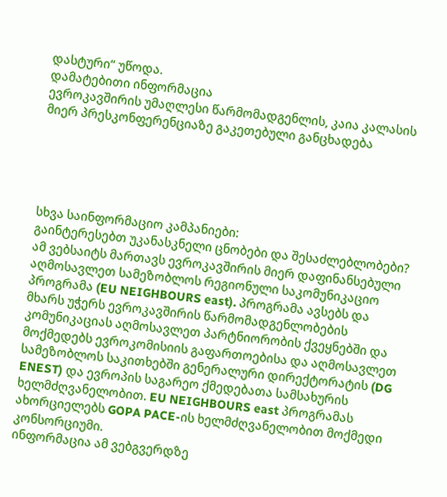დასტური“ უწოდა.
დამატებითი ინფორმაცია
ევროკავშირის უმაღლესი წარმომადგენლის, კაია კალასის მიერ პრესკონფერენციაზე გაკეთებული განცხადება





სხვა საინფორმაციო კამპანიები:
გაინტერესებთ უკანასკნელი ცნობები და შესაძლებლობები?
ამ ვებსაიტს მართავს ევროკავშირის მიერ დაფინანსებული აღმოსავლეთ სამეზობლოს რეგიონული საკომუნიკაციო პროგრამა (EU NEIGHBOURS east). პროგრამა ავსებს და მხარს უჭერს ევროკავშირის წარმომადგენლობების კომუნიკაციას აღმოსავლეთ პარტნიორობის ქვეყნებში და მოქმედებს ევროკომისიის გაფართოებისა და აღმოსავლეთ სამეზობლოს საკითხებში გენერალური დირექტორატის (DG ENEST) და ევროპის საგარეო ქმედებათა სამსახურის ხელმძღვანელობით. EU NEIGHBOURS east პროგრამას ახორციელებს GOPA PACE-ის ხელმძღვანელობით მოქმედი კონსორციუმი.
ინფორმაცია ამ ვებგვერდზე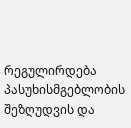რეგულირდება პასუხისმგებლობის შეზღუდვის და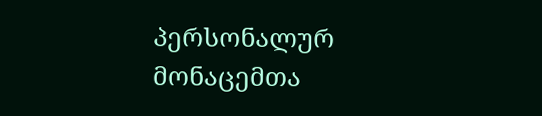პერსონალურ მონაცემთა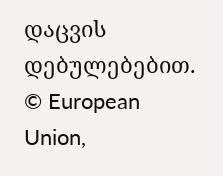დაცვის დებულებებით. © European Union,